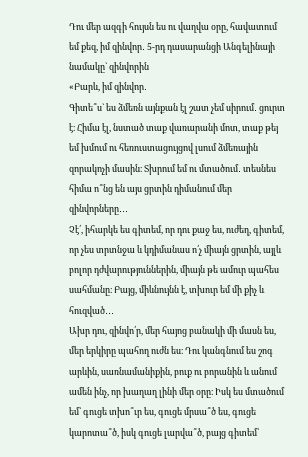Դու մեր ազգի հույսն ես ու վաղվա օրը, հավատում եմ քեզ, իմ զինվոր․ 5-րդ դասարանցի Անգելինայի նամակը` զինվորին
«Բարև, իմ զինվոր․
Գիտե՞ս` ես ձմեռն այնքան էլ շատ չեմ սիրում․ ցուրտ է։ Հիմա էլ, նստած տաք վառարանի մոտ, տաք թեյ եմ խմում ու հեռուստացույցով լսում ձմեռային զորակոչի մասին։ Տխրում եմ ու մտածում․ տեսնես հիմա ո՞նց են այս ցրտին դիմանում մեր զինվորները․․․
Չէ՛, իհարկե ես գիտեմ, որ դու քաջ ես, ուժեղ, գիտեմ, որ չես տրտնջա և կդիմանաս ո՛չ միայն ցրտին, այլև բոլոր դժվարություններին, միայն թե ամուր պահես սահմանը։ Բայց, միևնույնն է, տխուր եմ մի քիչ և հուզված․․․
Ախր դու, զինվո՛ր, մեր հայոց բանակի մի մասն ես, մեր երկիրը պահող ուժն ես։ Դու կանգնում ես շոգ արևին, սառնամանիքին, բուք ու բորանին և անում ամեն ինչ, որ խաղաղ լինի մեր օրը։ Իսկ ես մտածում եմ՝ գուցե տխո՞ւր ես, գուցե մրսա՞ծ ես, գուցե կարոտա՞ծ, իսկ գուցե լարվա՞ծ, բայց գիտեմ՝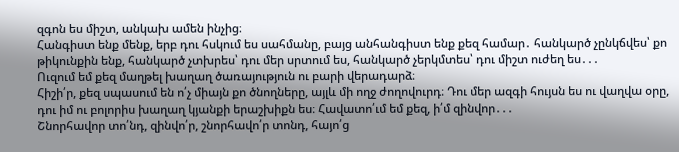զգոն ես միշտ, անկախ ամեն ինչից։
Հանգիստ ենք մենք, երբ դու հսկում ես սահմանը, բայց անհանգիստ ենք քեզ համար․ հանկարծ չընկճվես՝ քո թիկունքին ենք, հանկարծ չտխրես՝ դու մեր սրտում ես, հանկարծ չերկմտես՝ դու միշտ ուժեղ ես․․․
Ուզում եմ քեզ մաղթել խաղաղ ծառայություն ու բարի վերադարձ։
Հիշի՛ր, քեզ սպասում են ո՛չ միայն քո ծնողները, այլև մի ողջ ժողովուրդ։ Դու մեր ազգի հույսն ես ու վաղվա օրը, դու իմ ու բոլորիս խաղաղ կյանքի երաշխիքն ես։ Հավատո՛ւմ եմ քեզ, ի՛մ զինվոր․․․
Շնորհավոր տո՛նդ, զինվո՛ր, շնորհավո՛ր տոնդ, հայո՛ց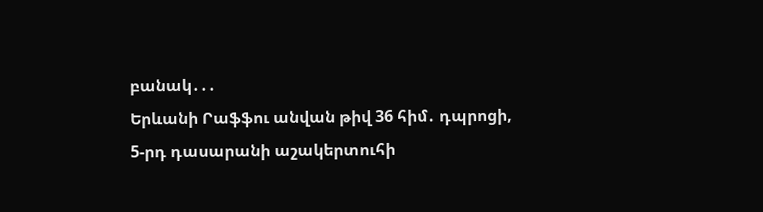բանակ․․․
Երևանի Րաֆֆու անվան թիվ 36 հիմ․ դպրոցի,
5-րդ դասարանի աշակերտուհի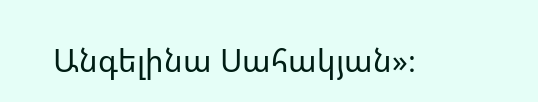Անգելինա Սահակյան»։